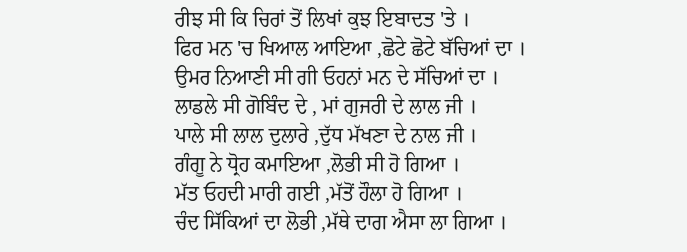ਰੀਝ ਸੀ ਕਿ ਚਿਰਾਂ ਤੋਂ ਲਿਖਾਂ ਕੁਝ ਇਬਾਦਤ 'ਤੇ ।
ਫਿਰ ਮਨ 'ਚ ਖਿਆਲ ਆਇਆ ,ਛੋਟੇ ਛੋਟੇ ਬੱਚਿਆਂ ਦਾ ।
ਉਮਰ ਨਿਆਣੀ ਸੀ ਗੀ ਓਹਨਾਂ ਮਨ ਦੇ ਸੱਚਿਆਂ ਦਾ ।
ਲਾਡਲੇ ਸੀ ਗੋਬਿੰਦ ਦੇ , ਮਾਂ ਗੁਜਰੀ ਦੇ ਲਾਲ ਜੀ ।
ਪਾਲੇ ਸੀ ਲਾਲ ਦੁਲਾਰੇ ,ਦੁੱਧ ਮੱਖਣਾ ਦੇ ਨਾਲ ਜੀ ।
ਗੰਗੂ ਨੇ ਧ੍ਰੋਹ ਕਮਾਇਆ ,ਲੋਭੀ ਸੀ ਹੋ ਗਿਆ ।
ਮੱਤ ਓਹਦੀ ਮਾਰੀ ਗਈ ,ਮੱਤੋਂ ਹੌਲਾ ਹੋ ਗਿਆ ।
ਚੰਦ ਸਿੱਕਿਆਂ ਦਾ ਲੋਭੀ ,ਮੱਥੇ ਦਾਗ ਐਸਾ ਲਾ ਗਿਆ ।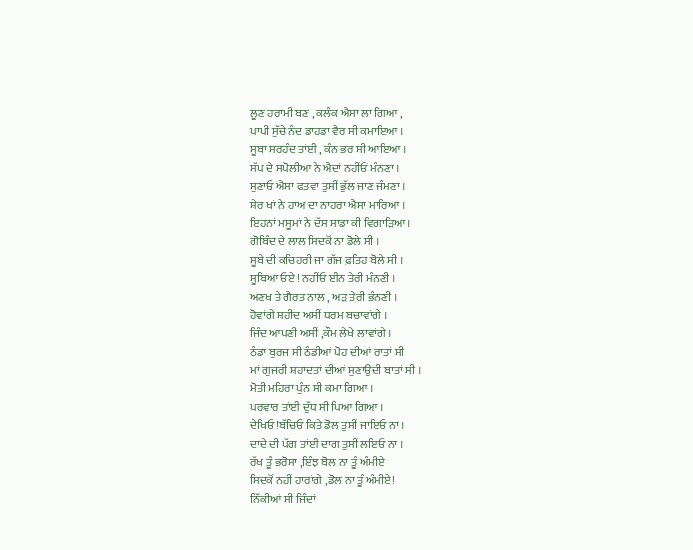ਲੂਣ ਹਰਾਮੀ ਬਣ , ਕਲੰਕ ਐਸਾ ਲਾ ਗਿਆ ,
ਪਾਪੀ ਸੁੱਚੇ ਨੰਦ ਡਾਹਡਾ ਵੈਰ ਸੀ ਕਮਾਇਆ ।
ਸੂਬਾ ਸਰਹੰਦ ਤਾਂਈ , ਕੰਨ ਭਰ ਸੀ ਆਇਆ ।
ਸੱਪ ਦੇ ਸਪੋਲੀਆ ਨੇ ਐਦਾਂ ਨਹੀਂਓਂ ਮੰਨਣਾ ।
ਸੁਣਾਓ ਐਸਾ ਫਤਵਾ ਤੁਸੀਂ ਭੁੱਲ ਜਾਣ ਜੰਮਣਾ ।
ਸ਼ੇਰ ਖਾਂ ਨੇ ਹਾਅ ਦਾ ਨਾਹਰਾ ਐਸਾ ਮਾਰਿਆ ।
ਇਹਨਾਂ ਮਸੂਮਾਂ ਨੇ ਦੱਸ ਸਾਡਾ ਕੀ ਵਿਗਾੜਿਆ।
ਗੋਬਿੰਦ ਦੇ ਲਾਲ ਸਿਦਕੋਂ ਨਾ ਡੋਲੇ ਸੀ ।
ਸੂਬੇ ਦੀ ਕਚਿਹਰੀ ਜਾ ਗੱਜ ਫ਼ਤਿਹ ਬੋਲੇ ਸੀ ।
ਸੂਬਿਆ ਓਏ ! ਨਹੀਂਓ ਈਨ ਤੇਰੀ ਮੰਨਣੀ ।
ਅਣਖ ਤੇ ਗੈਰਤ ਨਾਲ , ਅੜ ਤੇਰੀ ਭੰਨਣੀ ।
ਹੋਵਾਂਗੇ ਸ਼ਹੀਦ ਅਸੀਂ ਧਰਮ ਬਚਾਵਾਂਗੇ ।
ਜਿੰਦ ਆਪਣੀ ਅਸੀਂ ,ਕੌਮ ਲੇਖੇ ਲਾਵਾਂਗੇ ।
ਠੰਡਾ ਬੁਰਜ ਸੀ ਠੰਡੀਆਂ ਪੋਹ ਦੀਆਂ ਰਾਤਾਂ ਸੀ
ਮਾਂ ਗੁਜਰੀ ਸ਼ਹਾਦਤਾਂ ਦੀਆਂ ਸੁਣਾਉਦੀ ਬਾਤਾਂ ਸੀ ।
ਮੋਤੀ ਮਹਿਰਾ ਪੁੰਨ ਸੀ ਕਮਾ ਗਿਆ ।
ਪਰਵਾਰ ਤਾਂਈ ਦੁੱਧ ਸੀ ਪਿਆ ਗਿਆ ।
ਦੇਖਿਓ !ਬੱਚਿਓ ਕਿਤੇ ਡੋਲ ਤੁਸੀਂ ਜਾਇਓ ਨਾ ।
ਦਾਦੇ ਦੀ ਪੱਗ ਤਾਂਈ ਦਾਗ ਤੁਸੀਂ ਲਇਓ ਨਾ ।
ਰੱਖ ਤੂੰ ਭਰੋਸਾ ,ਇੰਝ ਬੋਲ ਨਾ ਤੂੰ ਅੰਮੀਏ
ਸਿਦਕੋਂ ਨਹੀਂ ਹਾਰਾਂਗੇ ,ਡੋਲ ਨਾ ਤੂੰ ਅੰਮੀਏ!
ਨਿੱਕੀਆਂ ਸੀ ਜਿੰਦਾਂ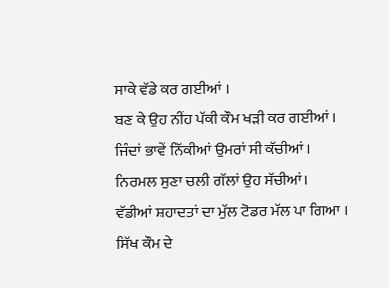ਸਾਕੇ ਵੱਡੇ ਕਰ ਗਈਆਂ ।
ਬਣ ਕੇ ਉਹ ਨੀਂਹ ਪੱਕੀ ਕੌਮ ਖੜੀ ਕਰ ਗਈਆਂ ।
ਜਿੰਦਾਂ ਭਾਵੇਂ ਨਿੱਕੀਆਂ ਉਮਰਾਂ ਸੀ ਕੱਚੀਆਂ ।
ਨਿਰਮਲ ਸੁਣਾ ਚਲੀ ਗੱਲਾਂ ਉਹ ਸੱਚੀਆਂ।
ਵੱਡੀਆਂ ਸ਼ਹਾਦਤਾਂ ਦਾ ਮੁੱਲ ਟੋਡਰ ਮੱਲ ਪਾ ਗਿਆ ।
ਸਿੱਖ ਕੌਮ ਦੇ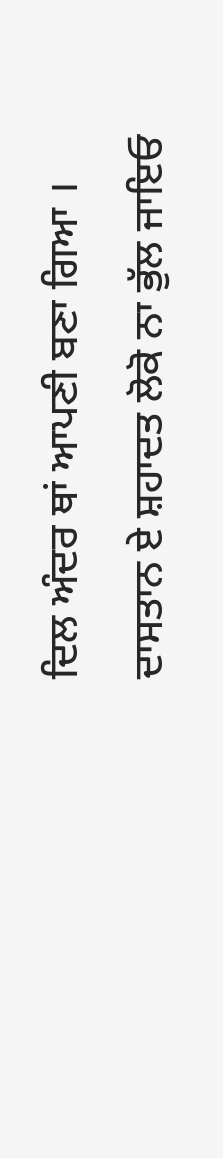ਦਿਲ ਅੰਦਰ ਥਾਂ ਆਪਣੀ ਬਣਾ ਗਿਆ ।
ਦਾਸਤਾਨ ਏ ਸ਼ਹਾਦਤ ਲੋਕੋ ਨਾ ਭੁੱਲ ਜਾਇਓ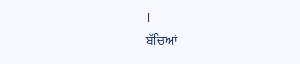।
ਬੱਚਿਆਂ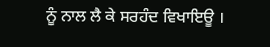ਨੂੰ ਨਾਲ ਲੈ ਕੇ ਸਰਹੰਦ ਵਿਖਾਇਊ ।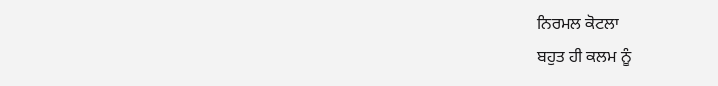ਨਿਰਮਲ ਕੋਟਲਾ
ਬਹੁਤ ਹੀ ਕਲਮ ਨੂੰ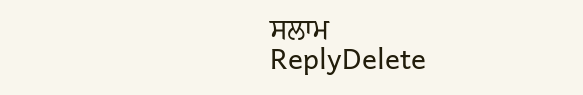ਸਲਾਮ
ReplyDelete